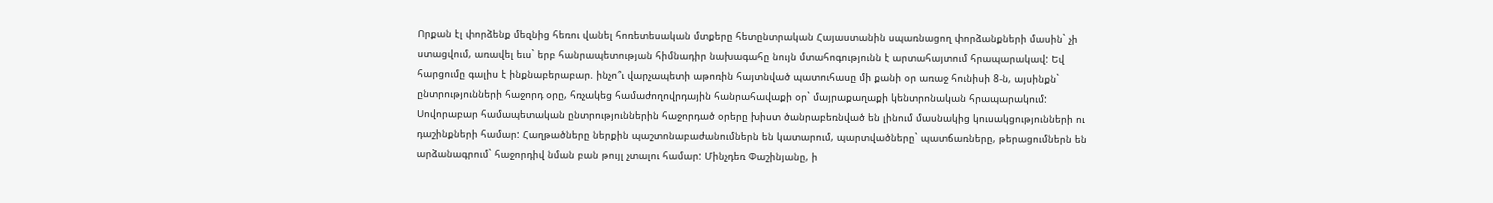Որքան էլ փորձենք մեզնից հեռու վանել հոռետեսական մտքերը հետընտրական Հայաստանին սպառնացող փորձանքների մասին` չի ստացվում, առավել եւս` երբ հանրապետության հիմնադիր նախագահը նույն մտահոգությունն է արտահայտում հրապարակավ: Եվ հարցումը գալիս է ինքնաբերաբար. ինչո՞ւ վարչապետի աթոռին հայտնված պատուհասը մի քանի օր առաջ հունիսի 8-ն, այսինքն` ընտրությունների հաջորդ օրը, հռչակեց համաժողովրդային հանրահավաքի օր` մայրաքաղաքի կենտրոնական հրապարակում: Սովորաբար համապետական ընտրություններին հաջորդած օրերը խիստ ծանրաբեռնված են լինում մասնակից կուսակցությունների ու դաշինքների համար: Հաղթածները ներքին պաշտոնաբաժանումներն են կատարում, պարտվածները` պատճառները, թերացումներն են արձանագրում` հաջորդիվ նման բան թույլ չտալու համար: Մինչդեռ Փաշինյանը, ի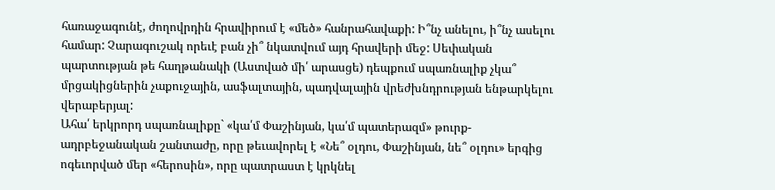հառաջագունէ, ժողովրդին հրավիրում է «մեծ» հանրահավաքի: Ի՞նչ անելու, ի՞նչ ասելու համար: Չարագուշակ որեւէ բան չի՞ նկատվում այդ հրավերի մեջ: Սեփական պարտության թե հաղթանակի (Աստված մի՛ արասցե) դեպքում սպառնալիք չկա՞ մրցակիցներին չաքուջային, ասֆալտային, պադվալային վրեժխնդրության ենթարկելու վերաբերյալ:
Ահա՛ երկրորդ սպառնալիքը` «կա՛մ Փաշինյան, կա՛մ պատերազմ» թուրք-ադրբեջանական շանտաժը, որը թեւավորել է «Նե՞ օլդու, Փաշինյան, նե՞ օլդու» երգից ոգեւորված մեր «հերոսին», որը պատրաստ է կրկնել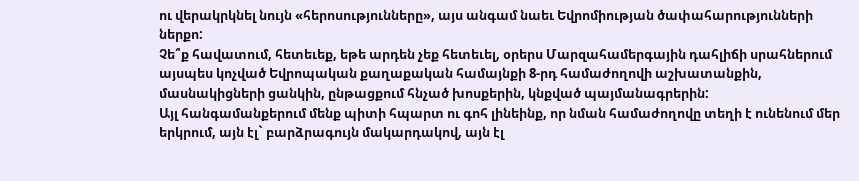ու վերակրկնել նույն «հերոսությունները», այս անգամ նաեւ Եվրոմիության ծափահարությունների ներքո:
Չե՞ք հավատում, հետեւեք, եթե արդեն չեք հետեւել, օրերս Մարզահամերգային դահլիճի սրահներում այսպես կոչված Եվրոպական քաղաքական համայնքի 8-րդ համաժողովի աշխատանքին, մասնակիցների ցանկին, ընթացքում հնչած խոսքերին, կնքված պայմանագրերին:
Այլ հանգամանքերում մենք պիտի հպարտ ու գոհ լինեինք, որ նման համաժողովը տեղի է ունենում մեր երկրում, այն էլ` բարձրագույն մակարդակով, այն էլ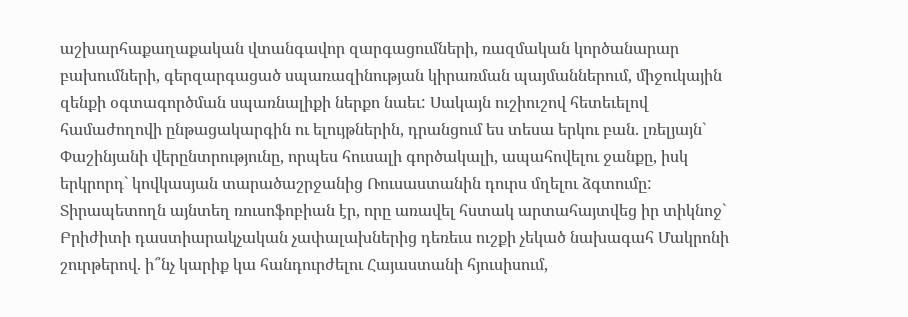աշխարհաքաղաքական վտանգավոր զարգացումների, ռազմական կործանարար բախումների, գերզարգացած սպառազինության կիրառման պայմաններում, միջուկային զենքի օգտագործման սպառնալիքի ներքո նաեւ: Սակայն ուշիուշով հետեւելով համաժողովի ընթացակարգին ու ելույթներին, դրանցում ես տեսա երկու բան. լռելյայն` Փաշինյանի վերընտրությունը, որպես հուսալի գործակալի, ապահովելու ջանքը, իսկ երկրորդ` կովկասյան տարածաշրջանից Ռուսաստանին դուրս մղելու ձգտումը: Տիրապետողն այնտեղ ռուսոֆոբիան էր, որը առավել հստակ արտահայտվեց իր տիկնոջ` Բրիժիտի դաստիարակչական չափալախներից դեռեւս ուշքի չեկած նախագահ Մակրոնի շուրթերով. ի՞նչ կարիք կա հանդուրժելու Հայաստանի հյուսիսում,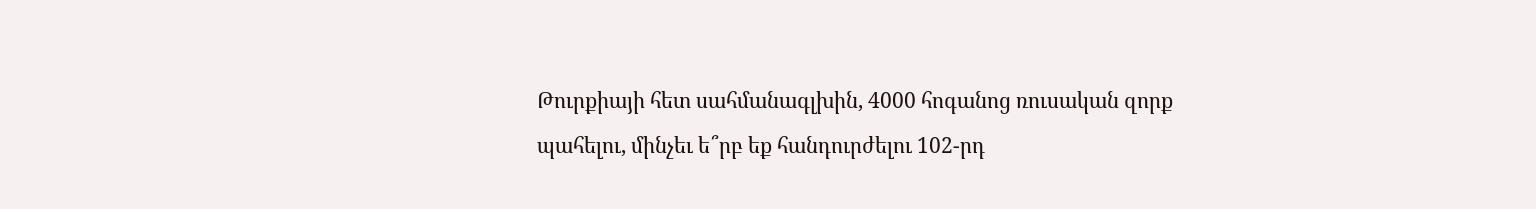Թուրքիայի հետ սահմանագլխին, 4000 հոգանոց ռուսական զորք պահելու, մինչեւ ե՞րբ եք հանդուրժելու 102-րդ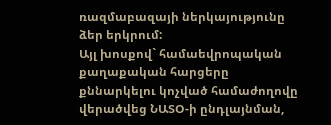ռազմաբազայի ներկայությունը ձեր երկրում:
Այլ խոսքով` համաեվրոպական քաղաքական հարցերը քննարկելու կոչված համաժողովը վերածվեց ՆԱՏՕ-ի ընդլայնման,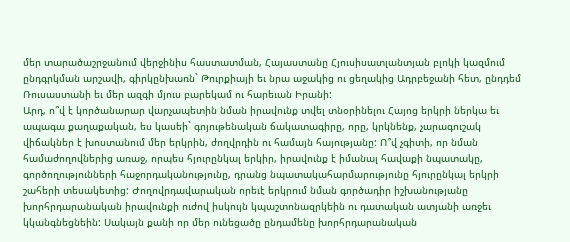մեր տարածաշրջանում վերջինիս հաստատման, Հայաստանը Հյուսիսատլանտյան բլոկի կազմում ընդգրկման արշավի, գիրկընխառն` Թուրքիայի եւ նրա աջակից ու ցեղակից Ադրբեջանի հետ, ընդդեմ Ռուսաստանի եւ մեր ազգի մյուս բարեկամ ու հարեւան Իրանի:
Արդ, ո՞վ է կործանարար վարչապետին նման իրավունք տվել տնօրինելու Հայոց երկրի ներկա եւ ապագա քաղաքական, ես կասեի` գոյութենական ճակատագիրը, որը, կրկնենք, չարագուշակ վիճակներ է խոստանում մեր երկրին, ժողվրդին ու համայն հայությանը: Ո՞վ չգիտի, որ նման համաժողովներից առաջ, որպես հյուրընկալ երկիր, իրավունք է իմանալ հավաքի նպատակը, գործողությունների հաջորդականությունը, դրանց նպատակահարմարությունը հյուրընկալ երկրի շահերի տեսակետից: Ժողովրդավարական որեւէ երկրում նման գործադիր իշխանությանը խորհրդարանական իրավունքի ուժով իսկույն կպաշտոնազրկեին ու դատական ատյանի առջեւ կկանգնեցնեին: Սակայն քանի որ մեր ունեցածը ընդամենը խորհրդարանական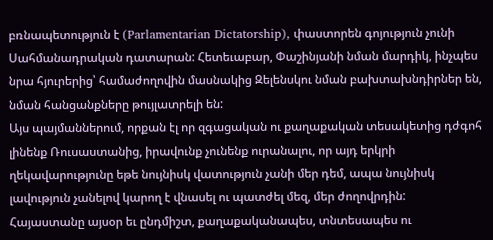բռնապետություն է (Parlamentarian Dictatorship), փաստորեն գոյություն չունի Սահմանադրական դատարան: Հետեւաբար, Փաշինյանի նման մարդիկ, ինչպես նրա հյուրերից՝ համաժողովին մասնակից Զելենսկու նման բախտախնդիրներ են, նման հանցանքները թույլատրելի են:
Այս պայմաններում, որքան էլ որ զգացական ու քաղաքական տեսակետից դժգոհ լինենք Ռուսաստանից, իրավունք չունենք ուրանալու, որ այդ երկրի ղեկավարությունը եթե նույնիսկ վատություն չանի մեր դեմ, ապա նույնիսկ լավություն չանելով կարող է վնասել ու պատժել մեզ, մեր ժողովրդին:
Հայաստանը այսօր եւ ընդմիշտ, քաղաքականապես, տնտեսապես ու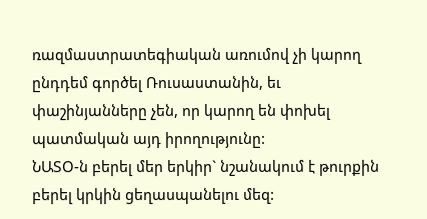ռազմաստրատեգիական առումով չի կարող ընդդեմ գործել Ռուսաստանին, եւ փաշինյանները չեն, որ կարող են փոխել պատմական այդ իրողությունը:
ՆԱՏՕ-ն բերել մեր երկիր` նշանակում է թուրքին բերել կրկին ցեղասպանելու մեզ: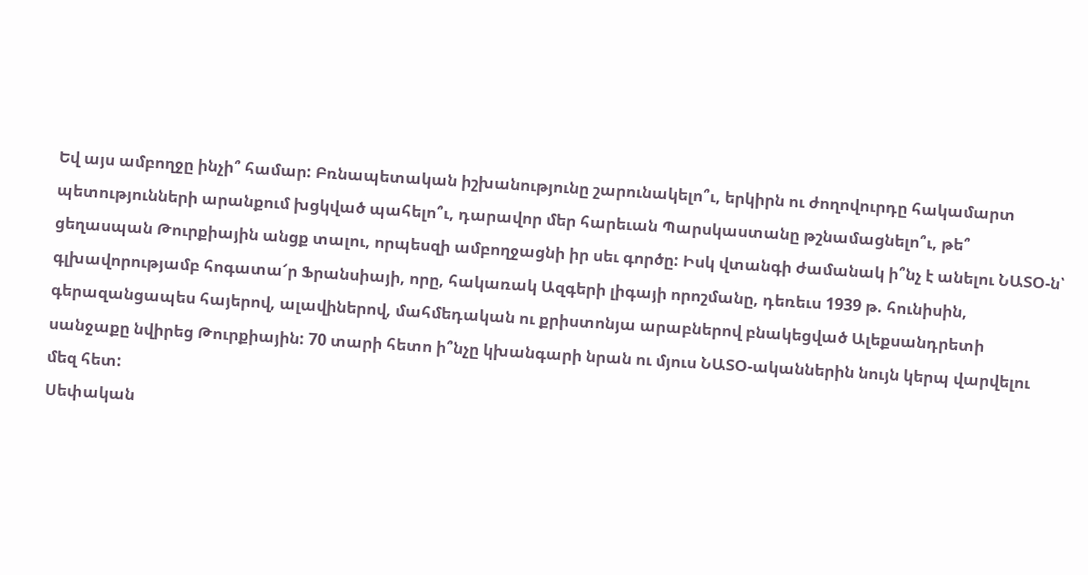Եվ այս ամբողջը ինչի՞ համար: Բռնապետական իշխանությունը շարունակելո՞ւ, երկիրն ու ժողովուրդը հակամարտ պետությունների արանքում խցկված պահելո՞ւ, դարավոր մեր հարեւան Պարսկաստանը թշնամացնելո՞ւ, թե՞ ցեղասպան Թուրքիային անցք տալու, որպեսզի ամբողջացնի իր սեւ գործը: Իսկ վտանգի ժամանակ ի՞նչ է անելու ՆԱՏՕ-ն՝ գլխավորությամբ հոգատա՜ր Ֆրանսիայի, որը, հակառակ Ազգերի լիգայի որոշմանը, դեռեւս 1939 թ. հունիսին, գերազանցապես հայերով, ալավիներով, մահմեդական ու քրիստոնյա արաբներով բնակեցված Ալեքսանդրետի սանջաքը նվիրեց Թուրքիային: 70 տարի հետո ի՞նչը կխանգարի նրան ու մյուս ՆԱՏՕ-ականներին նույն կերպ վարվելու մեզ հետ:
Սեփական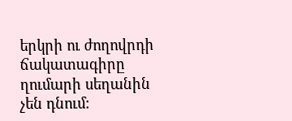երկրի ու ժողովրդի ճակատագիրը ղումարի սեղանին չեն դնում: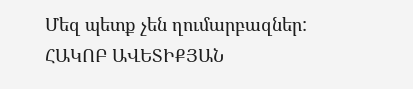Մեզ պետք չեն ղումարբազներ:
ՀԱԿՈԲ ԱՎԵՏԻՔՅԱՆ